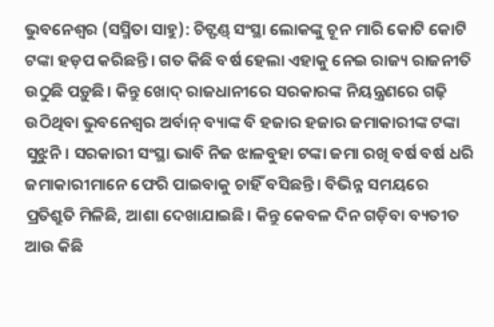ଭୁବନେଶ୍ବର (ସସ୍ମିତା ସାହୁ): ଚିଟ୍ଫଣ୍ଡ୍ ସଂସ୍ଥା ଲୋକଙ୍କୁ ଚୂନ ମାରି କୋଟି କୋଟି ଟଙ୍କା ହଡ଼ପ କରିଛନ୍ତି। ଗତ କିଛି ବର୍ଷ ହେଲା ଏହାକୁ ନେଇ ରାଜ୍ୟ ରାଜନୀତି ଉଠୁଛି ପଡ଼ୁଛି। କିନ୍ତୁ ଖୋଦ୍ ରାଜଧାନୀରେ ସରକାରଙ୍କ ନିୟନ୍ତ୍ରଣରେ ଗଢ଼ି ଉଠିଥିବା ଭୁବନେଶ୍ବର ଅର୍ବାନ୍ ବ୍ୟାଙ୍କ ବି ହଜାର ହଜାର ଜମାକାରୀଙ୍କ ଟଙ୍କା ସୁଝୁନି। ସରକାରୀ ସଂସ୍ଥା ଭାବି ନିଜ ଝାଳବୁହା ଟଙ୍କା ଜମା ରଖି ବର୍ଷ ବର୍ଷ ଧରି ଜମାକାରୀମାନେ ଫେରି ପାଇବାକୁ ଚାହିଁ ବସିଛନ୍ତି। ବିଭିନ୍ନ ସମୟରେ ପ୍ରତିଶ୍ରୁତି ମିଳିଛି, ଆଶା ଦେଖାଯାଇଛି। କିନ୍ତୁ କେବଳ ଦିନ ଗଡ଼ିବା ବ୍ୟତୀତ ଆଉ କିଛି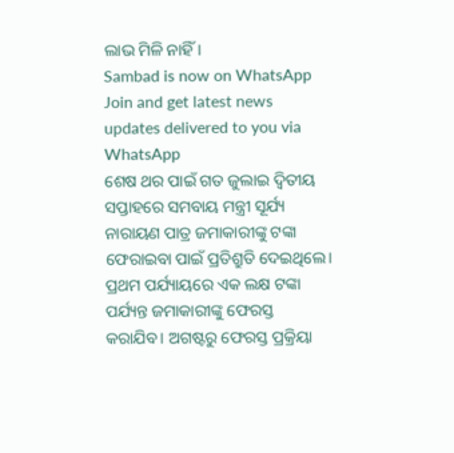ଲାଭ ମିଳି ନାହିଁ।
Sambad is now on WhatsApp
Join and get latest news updates delivered to you via WhatsApp
ଶେଷ ଥର ପାଇଁ ଗତ ଜୁଲାଇ ଦ୍ବିତୀୟ ସପ୍ତାହରେ ସମବାୟ ମନ୍ତ୍ରୀ ସୂର୍ଯ୍ୟ ନାରାୟଣ ପାତ୍ର ଜମାକାରୀଙ୍କୁ ଟଙ୍କା ଫେରାଇବା ପାଇଁ ପ୍ରତିଶ୍ରୁତି ଦେଇଥିଲେ। ପ୍ରଥମ ପର୍ଯ୍ୟାୟରେ ଏକ ଲକ୍ଷ ଟଙ୍କା ପର୍ଯ୍ୟନ୍ତ ଜମାକାରୀଙ୍କୁ ଫେରସ୍ତ କରାଯିବ। ଅଗଷ୍ଟରୁ ଫେରସ୍ତ ପ୍ରକ୍ରିୟା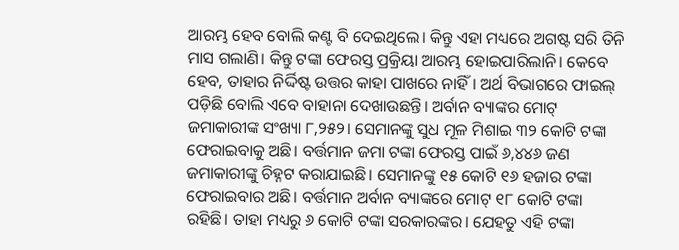ଆରମ୍ଭ ହେବ ବୋଲି କଣ୍ଟ ବି ଦେଇଥିଲେ। କିନ୍ତୁ ଏହା ମଧ୍ୟରେ ଅଗଷ୍ଟ ସରି ତିନି ମାସ ଗଲାଣି। କିନ୍ତୁ ଟଙ୍କା ଫେରସ୍ତ ପ୍ରକ୍ରିୟା ଆରମ୍ଭ ହୋଇପାରିଲାନି। କେବେ ହେବ, ତାହାର ନିର୍ଦ୍ଦିଷ୍ଟ ଉତ୍ତର କାହା ପାଖରେ ନାହିଁ। ଅର୍ଥ ବିଭାଗରେ ଫାଇଲ୍ ପଡ଼ିଛି ବୋଲି ଏବେ ବାହାନା ଦେଖାଉଛନ୍ତି। ଅର୍ବାନ ବ୍ୟାଙ୍କର ମୋଟ୍ ଜମାକାରୀଙ୍କ ସଂଖ୍ୟା ୮,୨୫୨। ସେମାନଙ୍କୁ ସୁଧ ମୂଳ ମିଶାଇ ୩୨ କୋଟି ଟଙ୍କା ଫେରାଇବାକୁ ଅଛି। ବର୍ତ୍ତମାନ ଜମା ଟଙ୍କା ଫେରସ୍ତ ପାଇଁ ୬,୪୪୬ ଜଣ ଜମାକାରୀଙ୍କୁ ଚିହ୍ନଟ କରାଯାଇଛି। ସେମାନଙ୍କୁ ୧୫ କୋଟି ୧୬ ହଜାର ଟଙ୍କା ଫେରାଇବାର ଅଛି। ବର୍ତ୍ତମାନ ଅର୍ବାନ ବ୍ୟାଙ୍କରେ ମୋଟ୍ ୧୮ କୋଟି ଟଙ୍କା ରହିଛି। ତାହା ମଧ୍ୟରୁ ୬ କୋଟି ଟଙ୍କା ସରକାରଙ୍କର। ଯେହତୁ ଏହି ଟଙ୍କା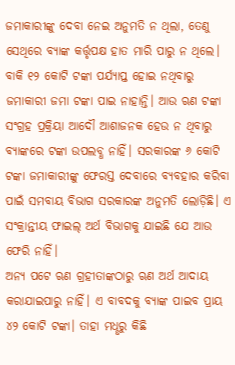ଜମାକାରୀଙ୍କୁ ଦେବା ନେଇ ଅନୁମତି ନ ଥିଲା, ତେଣୁ ସେଥିରେ ବ୍ୟାଙ୍କ କର୍ତ୍ତୃପକ୍ଷ ହାତ ମାରି ପାରୁ ନ ଥିଲେ। ବାକି ୧୨ କୋଟି ଟଙ୍କା ପର୍ଯ୍ୟାପ୍ତ ହୋଇ ନଥିବାରୁ ଜମାକାରୀ ଜମା ଟଙ୍କା ପାଇ ନାହାନ୍ତି। ଆଉ ଋଣ ଟଙ୍କା ସଂଗ୍ରହ ପ୍ରକ୍ରିୟା ଆଦୌ ଆଶାଜନକ ହେଉ ନ ଥିବାରୁ ବ୍ୟାଙ୍କରେ ଟଙ୍କା ଉପଲବ୍ଧ ନାହିଁ। ସରକାରଙ୍କ ୬ କୋଟି ଟଙ୍କା ଜମାକାରୀଙ୍କୁ ଫେରସ୍ତ ଦେବାରେ ବ୍ୟବହାର କରିବା ପାଇଁ ସମବାୟ ବିଭାଗ ସରକାରଙ୍କ ଅନୁମତି ଲୋଡ଼ିଛି। ଏ ସଂକ୍ରାନ୍ତୀୟ ଫାଇଲ୍ ଅର୍ଥ ବିଭାଗକୁ ଯାଇଛି ଯେ ଆଉ ଫେରି ନାହିଁ।
ଅନ୍ୟ ପଟେ ଋଣ ଗ୍ରହୀତାଙ୍କଠାରୁ ଋଣ ଅର୍ଥ ଆଦାୟ କରାଯାଇପାରୁ ନାହିଁ। ଏ ବାବଦକୁ ବ୍ୟାଙ୍କ ପାଇବ ପ୍ରାୟ ୪୨ କୋଟି ଟଙ୍କା। ତାହା ମଧୢରୁ କିଛି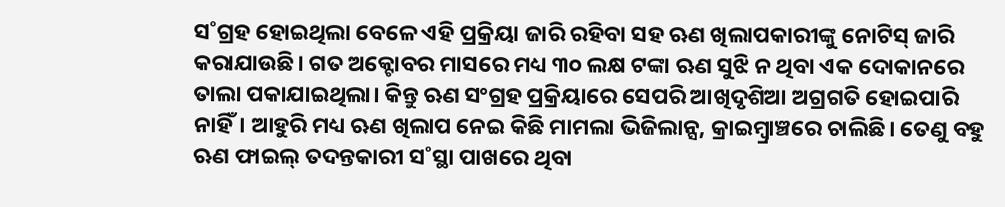ସ˚ଗ୍ରହ ହୋଇଥିଲା ବେଳେ ଏହି ପ୍ରକ୍ରିୟା ଜାରି ରହିବା ସହ ଋଣ ଖିଲାପକାରୀଙ୍କୁ ନୋଟିସ୍ ଜାରି କରାଯାଉଛି। ଗତ ଅକ୍ଟୋବର ମାସରେ ମଧ୍ୟ ୩୦ ଲକ୍ଷ ଟଙ୍କା ଋଣ ସୁଝି ନ ଥିବା ଏକ ଦୋକାନରେ ତାଲା ପକାଯାଇଥିଲା। କିନ୍ତୁ ଋଣ ସଂଗ୍ରହ ପ୍ରକ୍ରିୟାରେ ସେପରି ଆଖିଦୃଶିଆ ଅଗ୍ରଗତି ହୋଇପାରି ନାହିଁ। ଆହୁରି ମଧ୍ୟ ଋଣ ଖିଲାପ ନେଇ କିଛି ମାମଲା ଭିଜିଲାନ୍ସ, କ୍ରାଇମ୍ବ୍ରାଞ୍ଚରେ ଚାଲିଛି। ତେଣୁ ବହୁ ଋଣ ଫାଇଲ୍ ତଦନ୍ତକାରୀ ସ˚ସ୍ଥା ପାଖରେ ଥିବା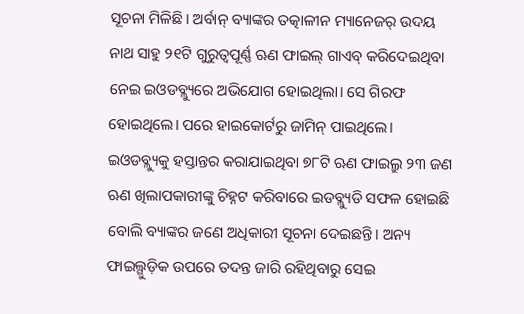ସୂଚନା ମିଳିଛି। ଅର୍ବାନ୍ ବ୍ୟାଙ୍କର ତତ୍କାଳୀନ ମ୍ୟାନେଜର୍ ଉଦୟ ନାଥ ସାହୁ ୨୧ଟି ଗୁରୁତ୍ବପୂର୍ଣ୍ଣ ଋଣ ଫାଇଲ୍ ଗାଏବ୍ କରିଦେଇଥିବା ନେଇ ଇଓଡବ୍ଲ୍ୟୁରେ ଅଭିଯୋଗ ହୋଇଥିଲା। ସେ ଗିରଫ ହୋଇଥିଲେ। ପରେ ହାଇକୋର୍ଟରୁ ଜାମିନ୍ ପାଇଥିଲେ। ଇଓଡବ୍ଲ୍ୟୁକୁ ହସ୍ତାନ୍ତର କରାଯାଇଥିବା ୭୮ଟି ଋଣ ଫାଇଲ୍ରୁ ୨୩ ଜଣ ଋଣ ଖିଲାପକାରୀଙ୍କୁ ଚିହ୍ନଟ କରିବାରେ ଇଡବ୍ଲ୍ୟୁଡି ସଫଳ ହୋଇଛି ବୋଲି ବ୍ୟାଙ୍କର ଜଣେ ଅଧିକାରୀ ସୂଚନା ଦେଇଛନ୍ତି। ଅନ୍ୟ ଫାଇଲ୍ଗୁଡ଼ିକ ଉପରେ ତଦନ୍ତ ଜାରି ରହିଥିବାରୁ ସେଇ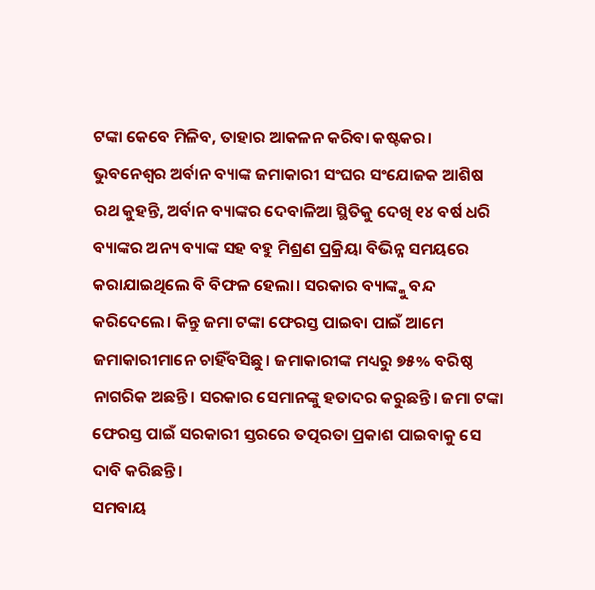ଟଙ୍କା କେବେ ମିଳିବ, ତାହାର ଆକଳନ କରିବା କଷ୍ଟକର।
ଭୁବନେଶ୍ବର ଅର୍ବାନ ବ୍ୟାଙ୍କ ଜମାକାରୀ ସଂଘର ସଂଯୋଜକ ଆଶିଷ ରଥ କୁହନ୍ତି, ଅର୍ବାନ ବ୍ୟାଙ୍କର ଦେବାଳିଆ ସ୍ଥିତିକୁ ଦେଖି ୧୪ ବର୍ଷ ଧରି ବ୍ୟାଙ୍କର ଅନ୍ୟ ବ୍ୟାଙ୍କ ସହ ବହୁ ମିଶ୍ରଣ ପ୍ରକ୍ରିୟା ବିଭିନ୍ନ ସମୟରେ କରାଯାଇଥିଲେ ବି ବିଫଳ ହେଲା। ସରକାର ବ୍ୟାଙ୍କ୍କୁ ବନ୍ଦ କରିଦେଲେ। କିନ୍ତୁ ଜମା ଟଙ୍କା ଫେରସ୍ତ ପାଇବା ପାଇଁ ଆମେ ଜମାକାରୀମାନେ ଚାହିଁବସିଛୁ। ଜମାକାରୀଙ୍କ ମଧ୍ୟରୁ ୭୫% ବରିଷ୍ଠ ନାଗରିକ ଅଛନ୍ତି। ସରକାର ସେମାନଙ୍କୁ ହତାଦର କରୁଛନ୍ତି। ଜମା ଟଙ୍କା ଫେରସ୍ତ ପାଇଁ ସରକାରୀ ସ୍ତରରେ ତତ୍ପରତା ପ୍ରକାଶ ପାଇବାକୁ ସେ ଦାବି କରିଛନ୍ତି।
ସମବାୟ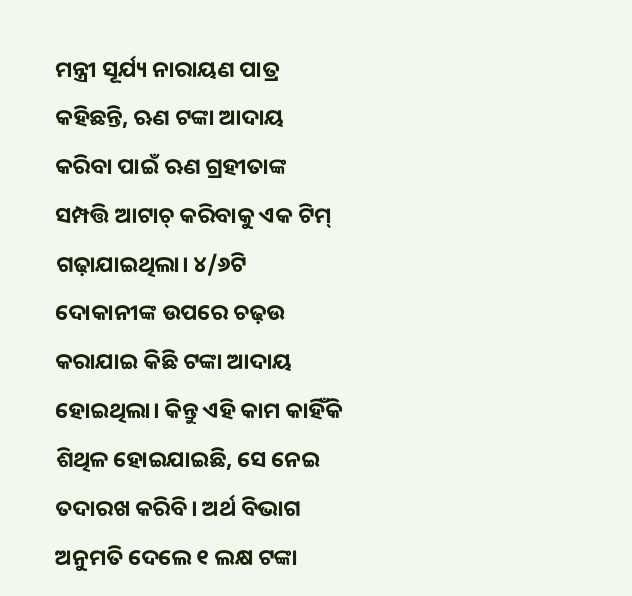ମନ୍ତ୍ରୀ ସୂର୍ଯ୍ୟ ନାରାୟଣ ପାତ୍ର କହିଛନ୍ତି, ଋଣ ଟଙ୍କା ଆଦାୟ କରିବା ପାଇଁ ଋଣ ଗ୍ରହୀତାଙ୍କ ସମ୍ପତ୍ତି ଆଟାଚ୍ କରିବାକୁ ଏକ ଟିମ୍ ଗଢ଼ାଯାଇଥିଲା। ୪/୬ଟି ଦୋକାନୀଙ୍କ ଉପରେ ଚଢ଼ଉ କରାଯାଇ କିଛି ଟଙ୍କା ଆଦାୟ ହୋଇଥିଲା। କିନ୍ତୁ ଏହି କାମ କାହିଁକି ଶିଥିଳ ହୋଇଯାଇଛି, ସେ ନେଇ ତଦାରଖ କରିବି। ଅର୍ଥ ବିଭାଗ ଅନୁମତି ଦେଲେ ୧ ଲକ୍ଷ ଟଙ୍କା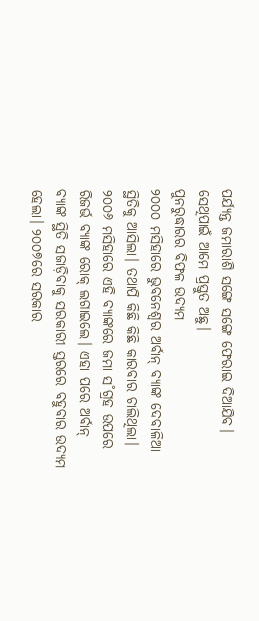ପର୍ଯ୍ୟନ୍ତ ଜମାରାଶି ସଙ୍ଗେ ସଙ୍ଗେ ଫେରାଇ ଦିଆଯିବ। ସେଥିପାଇଁ ଆମେ ପ୍ରସ୍ତୁତ ଅଛୁ।
ପୁନରୁଦ୍ଧାରର ବିଫଳ ଉଦ୍ୟମ
୨୦୦୦ ମସିହାରେ ଭୁବନେଶ୍ବର ଅର୍ବାନ୍ ବ୍ୟାଙ୍କ ଦେବାଳିଆ ସ୍ଥିତିକୁ ଆସିଲା। ତଥାପି କିଛି କିଛି କାରବାର ଚାଲିଥିଲା। ୨୦୦୬ ମସିହାରେ ଏହି ବ୍ୟାଙ୍କରେ ଜମା ସ˚ଗ୍ରହ ଉପରେ ରିଜର୍ଭ ବ୍ୟାଙ୍କ ରୋକ୍ ଲଗାଇଲେ। ଏହା ପରେ ଅର୍ବାନ୍ ବ୍ୟାଙ୍କ ସ୍ଥିତି ସଜାଡ଼ିବାକୁ ସରକାରୀ ସ୍ତରରେ ବହୁବାର ଉଦ୍ୟମ ହେଲା। ୨୦୦୭ରେ ସରକାର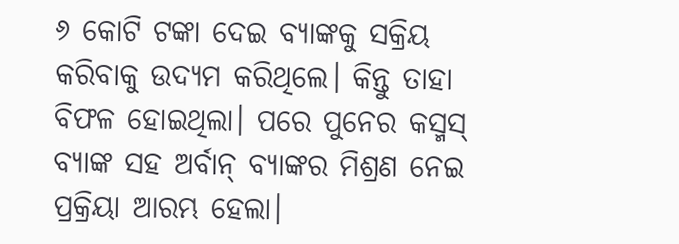୬ କୋଟି ଟଙ୍କା ଦେଇ ବ୍ୟାଙ୍କକୁ ସକ୍ରିୟ କରିବାକୁ ଉଦ୍ୟମ କରିଥିଲେ। କିନ୍ତୁ ତାହା ବିଫଳ ହୋଇଥିଲା। ପରେ ପୁନେର କସ୍ମସ୍ ବ୍ୟାଙ୍କ ସହ ଅର୍ବାନ୍ ବ୍ୟାଙ୍କର ମିଶ୍ରଣ ନେଇ ପ୍ରକ୍ରିୟା ଆରମ୍ଭ ହେଲା।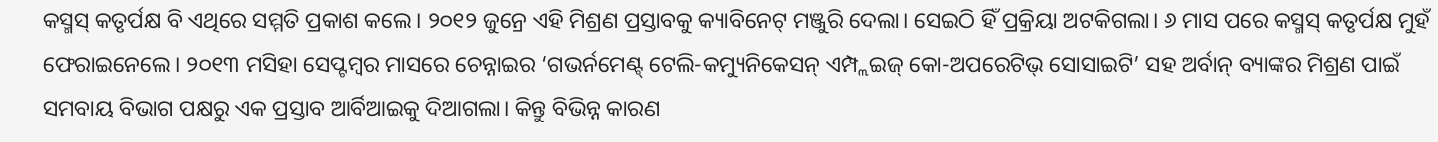କସ୍ମସ୍ କତୃର୍ପକ୍ଷ ବି ଏଥିରେ ସମ୍ମତି ପ୍ରକାଶ କଲେ। ୨୦୧୨ ଜୁନ୍ରେ ଏହି ମିଶ୍ରଣ ପ୍ରସ୍ତାବକୁ କ୍ୟାବିନେଟ୍ ମଞ୍ଜୁରି ଦେଲା। ସେଇଠି ହିଁ ପ୍ରକ୍ରିୟା ଅଟକିଗଲା। ୬ ମାସ ପରେ କସ୍ମସ୍ କତୃର୍ପକ୍ଷ ମୁହଁ ଫେରାଇନେଲେ। ୨୦୧୩ ମସିହା ସେପ୍ଟମ୍ବର ମାସରେ ଚେନ୍ନାଇର ‘ଗଭର୍ନମେଣ୍ଟ୍ ଟେଲି-କମ୍ୟୁନିକେସନ୍ ଏମ୍ପ୍ଲଇଜ୍ କୋ-ଅପରେଟିଭ୍ ସୋସାଇଟି’ ସହ ଅର୍ବାନ୍ ବ୍ୟାଙ୍କର ମିଶ୍ରଣ ପାଇଁ ସମବାୟ ବିଭାଗ ପକ୍ଷରୁ ଏକ ପ୍ରସ୍ତାବ ଆର୍ବିଆଇକୁ ଦିଆଗଲା। କିନ୍ତୁ ବିଭିନ୍ନ କାରଣ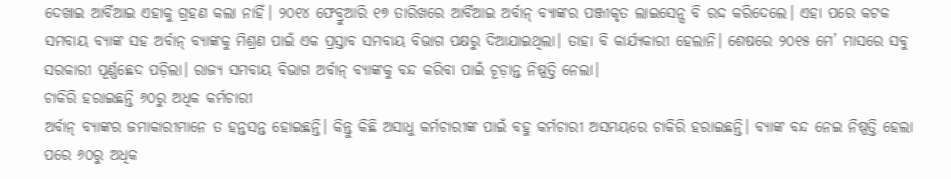ଦେଖାଇ ଆର୍ବିଆଇ ଏହାକୁ ଗ୍ରହଣ କଲା ନାହିଁ। ୨୦୧୪ ଫେବ୍ରୁଆରି ୧୭ ତାରିଖରେ ଆର୍ବିଆଇ ଅର୍ବାନ୍ ବ୍ୟାଙ୍କର ପଞ୍ଜୀକୃତ ଲାଇସେନ୍ସ ବି ରଦ୍ଦ କରିଦେଲେ। ଏହା ପରେ କଟକ ସମବାୟ ବ୍ୟାଙ୍କ ସହ ଅର୍ବାନ୍ ବ୍ୟାଙ୍କକୁ ମିଶ୍ରଣ ପାଇଁ ଏକ ପ୍ରସ୍ତାବ ସମବାୟ ବିଭାଗ ପକ୍ଷରୁ ଦିଆଯାଇଥିଲା। ତାହା ବି କାର୍ଯ୍ୟକାରୀ ହେଲାନି। ଶେଷରେ ୨୦୧୫ ମେ’ ମାସରେ ସବୁ ସରକାରୀ ପୂର୍ଣ୍ଣଛେଦ ପଡ଼ିଲା। ରାଜ୍ୟ ସମବାୟ ବିଭାଗ ଅର୍ବାନ୍ ବ୍ୟାଙ୍କକୁ ବନ୍ଦ କରିବା ପାଇଁ ଚୂଡ଼ାନ୍ତ ନିଷ୍ପତ୍ତି ନେଲା।
ଚାକିରି ହରାଇଛନ୍ତି ୬୦ରୁ ଅଧିକ କର୍ମଚାରୀ
ଅର୍ବାନ୍ ବ୍ୟାଙ୍କର ଜମାକାରୀମାନେ ତ ହନ୍ତସନ୍ତ ହୋଇଛନ୍ତି। କିନ୍ତୁ କିଛି ଅସାଧୁ କର୍ମଚାରୀଙ୍କ ପାଇଁ ବହୁ କର୍ମଚାରୀ ଅସମୟରେ ଚାକିରି ହରାଇଛନ୍ତି। ବ୍ୟାଙ୍କ ବନ୍ଦ ନେଇ ନିଷ୍ପତ୍ତି ହେଲା ପରେ ୬୦ରୁ ଅଧିକ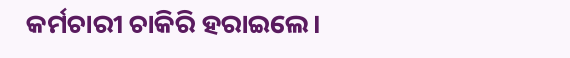କର୍ମଚାରୀ ଚାକିରି ହରାଇଲେ।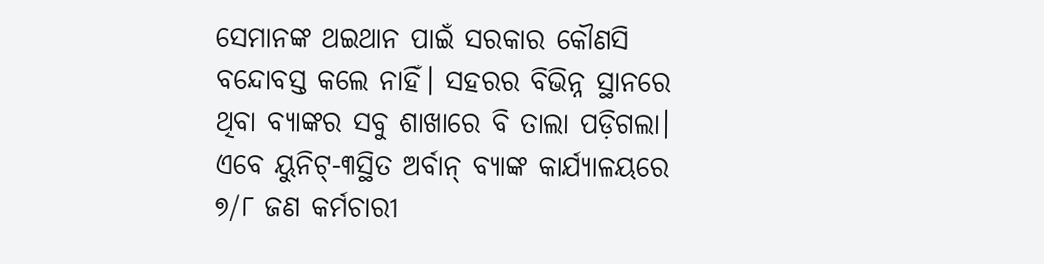ସେମାନଙ୍କ ଥଇଥାନ ପାଇଁ ସରକାର କୌଣସି ବନ୍ଦୋବସ୍ତ କଲେ ନାହିଁ। ସହରର ବିଭିନ୍ନ ସ୍ଥାନରେ ଥିବା ବ୍ୟାଙ୍କର ସବୁ ଶାଖାରେ ବି ତାଲା ପଡ଼ିଗଲା। ଏବେ ୟୁନିଟ୍-୩ସ୍ଥିତ ଅର୍ବାନ୍ ବ୍ୟାଙ୍କ କାର୍ଯ୍ୟାଳୟରେ ୭/୮ ଜଣ କର୍ମଚାରୀ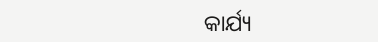କାର୍ଯ୍ୟ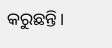କରୁଛନ୍ତି।